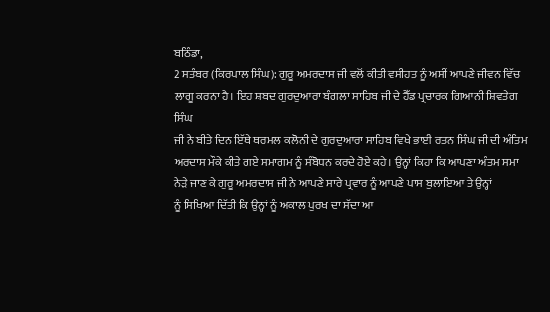ਬਠਿੰਡਾ,
2 ਸਤੰਬਰ (ਕਿਰਪਾਲ ਸਿੰਘ): ਗੁਰੂ ਅਮਰਦਾਸ ਜੀ ਵਲੋਂ ਕੀਤੀ ਵਸੀਹਤ ਨੂੰ ਅਸੀਂ ਆਪਣੇ ਜੀਵਨ ਵਿੱਚ
ਲਾਗੂ ਕਰਨਾ ਹੈ। ਇਹ ਸ਼ਬਦ ਗੁਰਦੁਆਰਾ ਬੰਗਲਾ ਸਾਹਿਬ ਜੀ ਦੇ ਹੈੱਡ ਪ੍ਰਚਾਰਕ ਗਿਆਨੀ ਸ਼ਿਵਤੇਗ ਸਿੰਘ
ਜੀ ਨੇ ਬੀਤੇ ਦਿਨ ਇੱਥੇ ਥਰਮਲ ਕਲੋਨੀ ਦੇ ਗੁਰਦੁਆਰਾ ਸਾਹਿਬ ਵਿਖੇ ਭਾਈ ਰਤਨ ਸਿੰਘ ਜੀ ਦੀ ਅੰਤਿਮ
ਅਰਦਾਸ ਮੌਕੇ ਕੀਤੇ ਗਏ ਸਮਾਗਮ ਨੂੰ ਸੰਬੋਧਨ ਕਰਦੇ ਹੋਏ ਕਹੇ। ਉਨ੍ਹਾਂ ਕਿਹਾ ਕਿ ਆਪਣਾ ਅੰਤਮ ਸਮਾ
ਨੇੜੇ ਜਾਣ ਕੇ ਗੁਰੂ ਅਮਰਦਾਸ ਜੀ ਨੇ ਆਪਣੇ ਸਾਰੇ ਪ੍ਰਵਾਰ ਨੂੰ ਆਪਣੇ ਪਾਸ ਬੁਲਾਇਆ ਤੇ ਉਨ੍ਹਾਂ
ਨੂੰ ਸਿਖਿਆ ਦਿੱਤੀ ਕਿ ਉਨ੍ਹਾਂ ਨੂੰ ਅਕਾਲ ਪੁਰਖ ਦਾ ਸੱਦਾ ਆ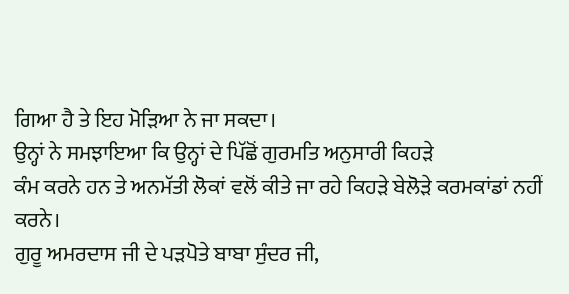ਗਿਆ ਹੈ ਤੇ ਇਹ ਮੋੜਿਆ ਨੇ ਜਾ ਸਕਦਾ।
ਉਨ੍ਹਾਂ ਨੇ ਸਮਝਾਇਆ ਕਿ ਉਨ੍ਹਾਂ ਦੇ ਪਿੱਛੋਂ ਗੁਰਮਤਿ ਅਨੁਸਾਰੀ ਕਿਹੜੇ
ਕੰਮ ਕਰਨੇ ਹਨ ਤੇ ਅਨਮੱਤੀ ਲੋਕਾਂ ਵਲੋਂ ਕੀਤੇ ਜਾ ਰਹੇ ਕਿਹੜੇ ਬੇਲੋੜੇ ਕਰਮਕਾਂਡਾਂ ਨਹੀਂ ਕਰਨੇ।
ਗੁਰੂ ਅਮਰਦਾਸ ਜੀ ਦੇ ਪੜਪੋਤੇ ਬਾਬਾ ਸੁੰਦਰ ਜੀ,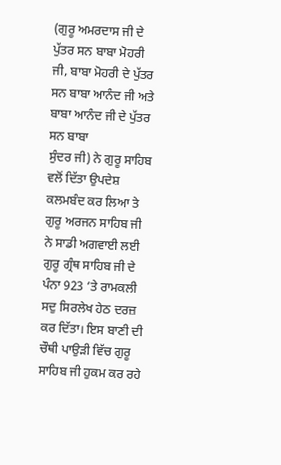(ਗੁਰੂ ਅਮਰਦਾਸ ਜੀ ਦੇ ਪੁੱਤਰ ਸਨ ਬਾਬਾ ਮੋਹਰੀ
ਜੀ, ਬਾਬਾ ਮੋਹਰੀ ਦੇ ਪੁੱਤਰ ਸਨ ਬਾਬਾ ਆਨੰਦ ਜੀ ਅਤੇ ਬਾਬਾ ਆਨੰਦ ਜੀ ਦੇ ਪੁੱਤਰ ਸਨ ਬਾਬਾ
ਸੁੰਦਰ ਜੀ) ਨੇ ਗੁਰੂ ਸਾਹਿਬ ਵਲੋਂ ਦਿੱਤਾ ਉਪਦੇਸ਼ ਕਲਮਬੰਦ ਕਰ ਲਿਆ ਤੇ ਗੁਰੂ ਅਰਜਨ ਸਾਹਿਬ ਜੀ
ਨੇ ਸਾਡੀ ਅਗਵਾਈ ਲਈ ਗੁਰੂ ਗ੍ਰੰਥ ਸਾਹਿਬ ਜੀ ਦੇ ਪੰਨਾ 923 ’ਤੇ ਰਾਮਕਲੀ ਸਦੁ ਸਿਰਲੇਖ ਹੇਠ ਦਰਜ਼
ਕਰ ਦਿੱਤਾ। ਇਸ ਬਾਣੀ ਦੀ ਚੌਥੀ ਪਾਉੜੀ ਵਿੱਚ ਗੁਰੂ ਸਾਹਿਬ ਜੀ ਹੁਕਮ ਕਰ ਰਹੇ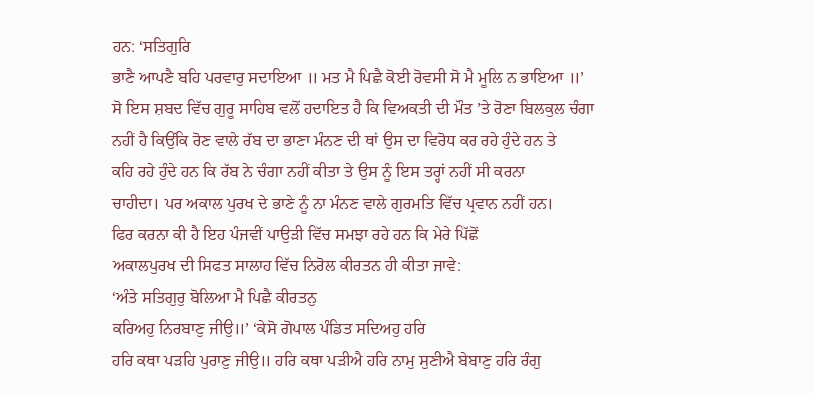ਹਨ: ‘ਸਤਿਗੁਰਿ
ਭਾਣੈ ਆਪਣੈ ਬਹਿ ਪਰਵਾਰੁ ਸਦਾਇਆ ॥ ਮਤ ਮੈ ਪਿਛੈ ਕੋਈ ਰੋਵਸੀ ਸੋ ਮੈ ਮੂਲਿ ਨ ਭਾਇਆ ॥’
ਸੋ ਇਸ ਸ਼ਬਦ ਵਿੱਚ ਗੁਰੂ ਸਾਹਿਬ ਵਲੋਂ ਹਦਾਇਤ ਹੈ ਕਿ ਵਿਅਕਤੀ ਦੀ ਮੌਤ ’ਤੇ ਰੋਣਾ ਬਿਲਕੁਲ ਚੰਗਾ
ਨਹੀਂ ਹੈ ਕਿਉਂਕਿ ਰੋਣ ਵਾਲੇ ਰੱਬ ਦਾ ਭਾਣਾ ਮੰਨਣ ਦੀ ਥਾਂ ਉਸ ਦਾ ਵਿਰੋਧ ਕਰ ਰਹੇ ਹੁੰਦੇ ਹਨ ਤੇ
ਕਹਿ ਰਹੇ ਹੁੰਦੇ ਹਨ ਕਿ ਰੱਬ ਨੇ ਚੰਗਾ ਨਹੀਂ ਕੀਤਾ ਤੇ ਉਸ ਨੂੰ ਇਸ ਤਰ੍ਹਾਂ ਨਹੀਂ ਸੀ ਕਰਨਾ
ਚਾਹੀਦਾ। ਪਰ ਅਕਾਲ ਪੁਰਖ ਦੇ ਭਾਣੇ ਨੂੰ ਨਾ ਮੰਨਣ ਵਾਲੇ ਗੁਰਮਤਿ ਵਿੱਚ ਪ੍ਰਵਾਨ ਨਹੀਂ ਹਨ।
ਫਿਰ ਕਰਨਾ ਕੀ ਹੈ ਇਹ ਪੰਜਵੀਂ ਪਾਉੜੀ ਵਿੱਚ ਸਮਝਾ ਰਹੇ ਹਨ ਕਿ ਮੇਰੇ ਪਿੱਛੋਂ
ਅਕਾਲਪੁਰਖ ਦੀ ਸਿਫਤ ਸਾਲਾਹ ਵਿੱਚ ਨਿਰੋਲ ਕੀਰਤਨ ਹੀ ਕੀਤਾ ਜਾਵੇ:
‘ਅੰਤੇ ਸਤਿਗੁਰੁ ਬੋਲਿਆ ਮੈ ਪਿਛੈ ਕੀਰਤਨੁ
ਕਰਿਅਹੁ ਨਿਰਬਾਣੁ ਜੀਉ॥’ ‘ਕੇਸੋ ਗੋਪਾਲ ਪੰਡਿਤ ਸਦਿਅਹੁ ਹਰਿ
ਹਰਿ ਕਥਾ ਪੜਹਿ ਪੁਰਾਣੁ ਜੀਉ॥ ਹਰਿ ਕਥਾ ਪੜੀਐ ਹਰਿ ਨਾਮੁ ਸੁਣੀਐ ਬੇਬਾਣੁ ਹਰਿ ਰੰਗੁ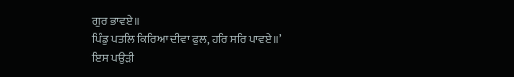ਗੁਰ ਭਾਵਏ॥
ਪਿੰਡੁ ਪਤਲਿ ਕਿਰਿਆ ਦੀਵਾ ਫੁਲ, ਹਰਿ ਸਰਿ ਪਾਵਏ॥’
ਇਸ ਪਉੜੀ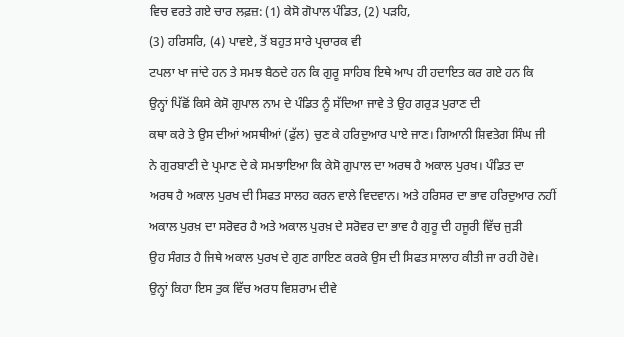ਵਿਚ ਵਰਤੇ ਗਏ ਚਾਰ ਲਫ਼ਜ਼: (1) ਕੇਸੋ ਗੋਪਾਲ ਪੰਡਿਤ, (2) ਪੜਹਿ,
(3) ਹਰਿਸਰਿ, (4) ਪਾਵਏ, ਤੋਂ ਬਹੁਤ ਸਾਰੇ ਪ੍ਰਚਾਰਕ ਵੀ
ਟਪਲਾ ਖਾ ਜਾਂਦੇ ਹਨ ਤੇ ਸਮਝ ਬੈਠਦੇ ਹਨ ਕਿ ਗੁਰੂ ਸਾਹਿਬ ਇਥੇ ਆਪ ਹੀ ਹਦਾਇਤ ਕਰ ਗਏ ਹਨ ਕਿ
ਉਨ੍ਹਾਂ ਪਿੱਛੋਂ ਕਿਸੇ ਕੇਸੋ ਗੁਪਾਲ ਨਾਮ ਦੇ ਪੰਡਿਤ ਨੂੰ ਸੱਦਿਆ ਜਾਵੇ ਤੇ ਉਹ ਗਰੁੜ ਪੁਰਾਣ ਦੀ
ਕਥਾ ਕਰੇ ਤੇ ਉਸ ਦੀਆਂ ਅਸਥੀਆਂ (ਫੁੱਲ) ਚੁਣ ਕੇ ਹਰਿਦੁਆਰ ਪਾਏ ਜਾਣ। ਗਿਆਨੀ ਸ਼ਿਵਤੇਗ ਸਿੰਘ ਜੀ
ਨੇ ਗੁਰਬਾਣੀ ਦੇ ਪ੍ਰਮਾਣ ਦੇ ਕੇ ਸਮਝਾਇਆ ਕਿ ਕੇਸੋ ਗੁਪਾਲ ਦਾ ਅਰਥ ਹੈ ਅਕਾਲ ਪੁਰਖ। ਪੰਡਿਤ ਦਾ
ਅਰਥ ਹੈ ਅਕਾਲ ਪੁਰਖ ਦੀ ਸਿਫਤ ਸਾਲਹ ਕਰਨ ਵਾਲੇ ਵਿਦਵਾਨ। ਅਤੇ ਹਰਿਸਰ ਦਾ ਭਾਵ ਹਰਿਦੁਆਰ ਨਹੀਂ
ਅਕਾਲ ਪੁਰਖ਼ ਦਾ ਸਰੋਵਰ ਹੈ ਅਤੇ ਅਕਾਲ ਪੁਰਖ਼ ਦੇ ਸਰੋਵਰ ਦਾ ਭਾਵ ਹੈ ਗੁਰੂ ਦੀ ਹਜੂਰੀ ਵਿੱਚ ਜੁੜੀ
ਉਹ ਸੰਗਤ ਹੈ ਜਿਥੇ ਅਕਾਲ ਪੁਰਖ ਦੇ ਗੁਣ ਗਾਇਣ ਕਰਕੇ ਉਸ ਦੀ ਸਿਫਤ ਸਾਲਾਹ ਕੀਤੀ ਜਾ ਰਹੀ ਹੋਵੇ।
ਉਨ੍ਹਾਂ ਕਿਹਾ ਇਸ ਤੁਕ ਵਿੱਚ ਅਰਧ ਵਿਸ਼ਰਾਮ ਦੀਵੇ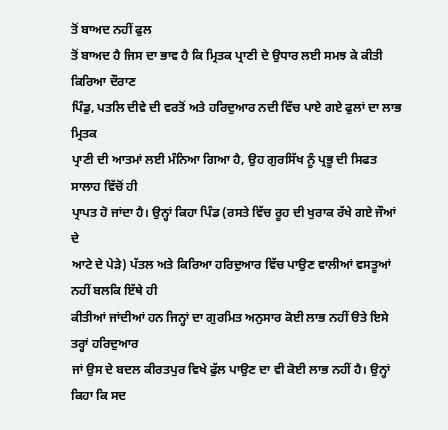ਤੋਂ ਬਾਅਦ ਨਹੀਂ ਫੁਲ
ਤੋਂ ਬਾਅਦ ਹੈ ਜਿਸ ਦਾ ਭਾਵ ਹੈ ਕਿ ਮ੍ਰਿਤਕ ਪ੍ਰਾਣੀ ਦੇ ਉਧਾਰ ਲਈ ਸਮਝ ਕੇ ਕੀਤੀ ਕਿਰਿਆ ਦੌਰਾਣ
ਪਿੰਡੁ, ਪਤਲਿ ਦੀਵੇ ਦੀ ਵਰਤੋਂ ਅਤੇ ਹਰਿਦੁਆਰ ਨਦੀ ਵਿੱਚ ਪਾਏ ਗਏ ਫੁਲਾਂ ਦਾ ਲਾਭ ਮ੍ਰਿਤਕ
ਪ੍ਰਾਣੀ ਦੀ ਆਤਮਾਂ ਲਈ ਮੰਨਿਆ ਗਿਆ ਹੈ, ਉਹ ਗੁਰਸਿੱਖ ਨੂੰ ਪ੍ਰਭੂ ਦੀ ਸਿਫਤ ਸਾਲਾਹ ਵਿੱਚੋਂ ਹੀ
ਪ੍ਰਾਪਤ ਹੋ ਜਾਂਦਾ ਹੈ। ਉਨ੍ਹਾਂ ਕਿਹਾ ਪਿੰਡ (ਰਸਤੇ ਵਿੱਚ ਰੂਹ ਦੀ ਖੁਰਾਕ ਰੱਖੇ ਗਏ ਜੌਆਂ ਦੇ
ਆਟੇ ਦੇ ਪੇੜੇ) ਪੱਤਲ ਅਤੇ ਕਿਰਿਆ ਹਰਿਦੁਆਰ ਵਿੱਚ ਪਾਉਣ ਵਾਲੀਆਂ ਵਸਤੂਆਂ ਨਹੀਂ ਬਲਕਿ ਇੱਥੇ ਹੀ
ਕੀਤੀਆਂ ਜਾਂਦੀਆਂ ਹਨ ਜਿਨ੍ਹਾਂ ਦਾ ਗੁਰਮਿਤ ਅਨੁਸਾਰ ਕੋਈ ਲਾਭ ਨਹੀਂ ੳਤੇ ਇਸੇ ਤਰ੍ਹਾਂ ਹਰਿਦੁਆਰ
ਜਾਂ ਉਸ ਦੇ ਬਦਲ ਕੀਰਤਪੁਰ ਵਿਖੇ ਫੁੱਲ ਪਾਉਣ ਦਾ ਵੀ ਕੋਈ ਲਾਭ ਨਹੀਂ ਹੈ। ਉਨ੍ਹਾਂ ਕਿਹਾ ਕਿ ਸਦ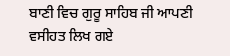ਬਾਣੀ ਵਿਚ ਗੁਰੂ ਸਾਹਿਬ ਜੀ ਆਪਣੀ ਵਸੀਹਤ ਲਿਖ ਗਏ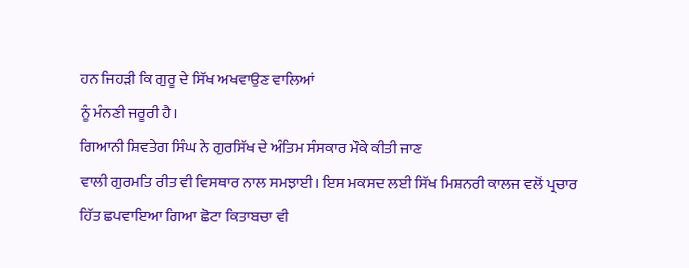ਹਨ ਜਿਹੜੀ ਕਿ ਗੁਰੂ ਦੇ ਸਿੱਖ ਅਖਵਾਉਣ ਵਾਲਿਆਂ
ਨੂੰ ਮੰਨਣੀ ਜਰੂਰੀ ਹੈ।
ਗਿਆਨੀ ਸ਼ਿਵਤੇਗ ਸਿੰਘ ਨੇ ਗੁਰਸਿੱਖ ਦੇ ਅੰਤਿਮ ਸੰਸਕਾਰ ਮੌਕੇ ਕੀਤੀ ਜਾਣ
ਵਾਲੀ ਗੁਰਮਤਿ ਰੀਤ ਵੀ ਵਿਸਥਾਰ ਨਾਲ ਸਮਝਾਈ। ਇਸ ਮਕਸਦ ਲਈ ਸਿੱਖ ਮਿਸ਼ਨਰੀ ਕਾਲਜ ਵਲੋਂ ਪ੍ਰਚਾਰ
ਹਿੱਤ ਛਪਵਾਇਆ ਗਿਆ ਛੋਟਾ ਕਿਤਾਬਚਾ ਵੀ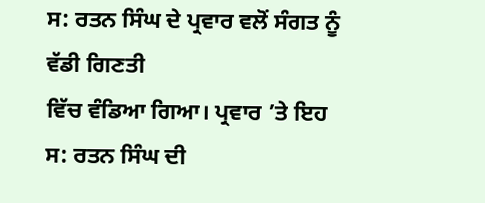ਸ: ਰਤਨ ਸਿੰਘ ਦੇ ਪ੍ਰਵਾਰ ਵਲੋਂ ਸੰਗਤ ਨੂੰ ਵੱਡੀ ਗਿਣਤੀ
ਵਿੱਚ ਵੰਡਿਆ ਗਿਆ। ਪ੍ਰਵਾਰ ’ਤੇ ਇਹ ਸ: ਰਤਨ ਸਿੰਘ ਦੀ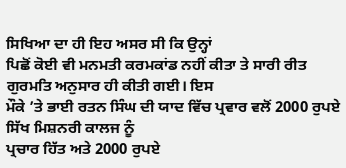ਸਿਖਿਆ ਦਾ ਹੀ ਇਹ ਅਸਰ ਸੀ ਕਿ ਉਨ੍ਹਾਂ
ਪਿਛੋਂ ਕੋਈ ਵੀ ਮਨਮਤੀ ਕਰਮਕਾਂਡ ਨਹੀਂ ਕੀਤਾ ਤੇ ਸਾਰੀ ਰੀਤ ਗੁਰਮਤਿ ਅਨੁਸਾਰ ਹੀ ਕੀਤੀ ਗਈ। ਇਸ
ਮੌਕੇ ’ਤੇ ਭਾਈ ਰਤਨ ਸਿੰਘ ਦੀ ਯਾਦ ਵਿੱਚ ਪ੍ਰਵਾਰ ਵਲੋਂ 2000 ਰੁਪਏ ਸਿੱਖ ਮਿਸ਼ਨਰੀ ਕਾਲਜ ਨੂੰ
ਪ੍ਰਚਾਰ ਹਿੱਤ ਅਤੇ 2000 ਰੁਪਏ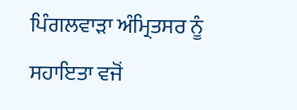ਪਿੰਗਲਵਾੜਾ ਅੰਮ੍ਰਿਤਸਰ ਨੂੰ ਸਹਾਇਤਾ ਵਜੋਂ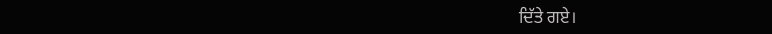ਦਿੱਤੇ ਗਏ।